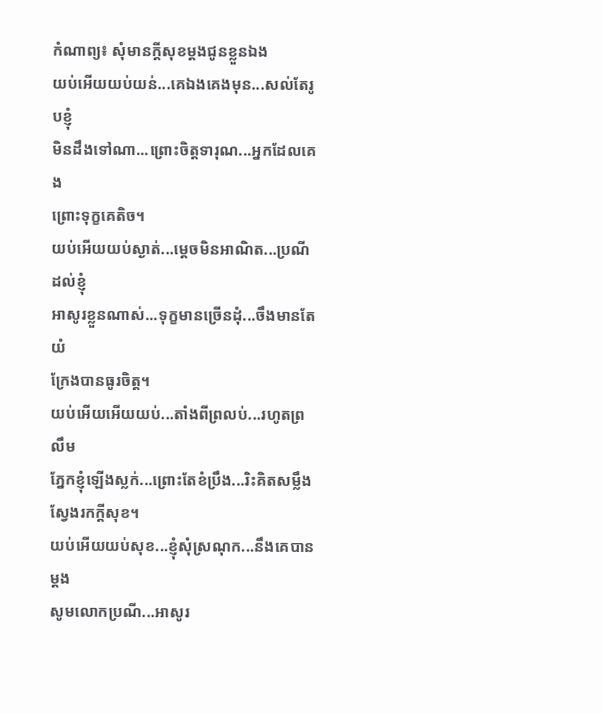កំណាព្យ៖ សុំមានក្តីសុខម្តងជូនខ្លួនឯង
យប់អើយយប់យន់...គេឯងគេងមុន...សល់តែរូបខ្ញុំ
មិនដឹងទៅណា...ព្រោះចិត្តទារុណ...អ្នកដែលគេង
ព្រោះទុក្ខគេតិច។
យប់អើយយប់ស្ងាត់...ម្តេចមិនអាណិត...ប្រណីដល់ខ្ញុំ
អាសូរខ្លួនណាស់...ទុក្ខមានច្រើនដុំ...ចឹងមានតែយំ
ក្រែងបានធូរចិត្ត។
យប់អើយអើយយប់...តាំងពីព្រលប់...រហូតព្រលឹម
ភ្នែកខ្ញុំឡើងស្លក់...ព្រោះតែខំប្រឹង...រិះគិតសម្លឹង
ស្វែងរកក្តីសុខ។
យប់អើយយប់សុខ...ខ្ញុំសុំស្រណុក...នឹងគេបានម្តង
សូមលោកប្រណី...អាសូរ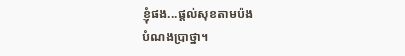ខ្ញុំផង...ផ្តល់សុខតាមប៉ង
បំណងប្រាថ្នា។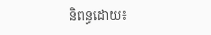និពន្ធដោយ៖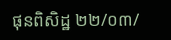ផុនពិសិដ្ឋ ២២/០៣/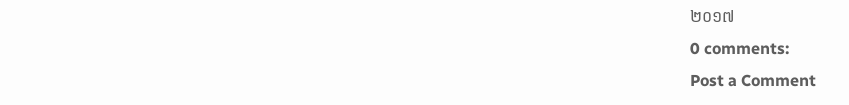២០១៧
0 comments:
Post a Comment